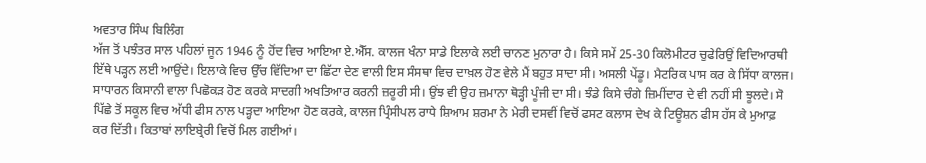ਅਵਤਾਰ ਸਿੰਘ ਬਿਲਿੰਗ
ਅੱਜ ਤੋਂ ਪਝੰਤਰ ਸਾਲ ਪਹਿਲਾਂ ਜੂਨ 1946 ਨੂੰ ਹੋਂਦ ਵਿਚ ਆਇਆ ਏ.ਐੱਸ. ਕਾਲਜ ਖੰਨਾ ਸਾਡੇ ਇਲਾਕੇ ਲਈ ਚਾਨਣ ਮੁਨਾਰਾ ਹੈ। ਕਿਸੇ ਸਮੇਂ 25-30 ਕਿਲੋਮੀਟਰ ਚੁਫੇਰਿਉਂ ਵਿਦਿਆਰਥੀ ਇੱਥੇ ਪੜ੍ਹਨ ਲਈ ਆਉਂਦੇ। ਇਲਾਕੇ ਵਿਚ ਉੱਚ ਵਿੱਦਿਆ ਦਾ ਛਿੱਟਾ ਦੇਣ ਵਾਲੀ ਇਸ ਸੰਸਥਾ ਵਿਚ ਦਾਖ਼ਲ ਹੋਣ ਵੇਲੇ ਮੈਂ ਬਹੁਤ ਸਾਦਾ ਸੀ। ਅਸਲੀ ਪੇਂਡੂ। ਮੈਟਰਿਕ ਪਾਸ ਕਰ ਕੇ ਸਿੱਧਾ ਕਾਲਜ। ਸਾਧਾਰਨ ਕਿਸਾਨੀ ਵਾਲਾ ਪਿਛੋਕੜ ਹੋਣ ਕਰਕੇ ਸਾਦਗੀ ਅਖਤਿਆਰ ਕਰਨੀ ਜ਼ਰੂਰੀ ਸੀ। ਉਂਝ ਵੀ ਉਹ ਜ਼ਮਾਨਾ ਥੋੜ੍ਹੀ ਪੂੰਜੀ ਦਾ ਸੀ। ਝੰਡੇ ਕਿਸੇ ਚੰਗੇ ਜ਼ਿਮੀਂਦਾਰ ਦੇ ਵੀ ਨਹੀਂ ਸੀ ਝੂਲਦੇ। ਸੋ ਪਿੱਛੇ ਤੋਂ ਸਕੂਲ ਵਿਚ ਅੱਧੀ ਫੀਸ ਨਾਲ ਪੜ੍ਹਦਾ ਆਇਆ ਹੋਣ ਕਰਕੇ, ਕਾਲਜ ਪ੍ਰਿੰਸੀਪਲ ਰਾਧੇ ਸ਼ਿਆਮ ਸ਼ਰਮਾ ਨੇ ਮੇਰੀ ਦਸਵੀਂ ਵਿਚੋਂ ਫਸਟ ਕਲਾਸ ਦੇਖ ਕੇ ਟਿਊਸ਼ਨ ਫੀਸ ਹੱਸ ਕੇ ਮੁਆਫ਼ ਕਰ ਦਿੱਤੀ। ਕਿਤਾਬਾਂ ਲਾਇਬ੍ਰੇਰੀ ਵਿਚੋਂ ਮਿਲ ਗਈਆਂ।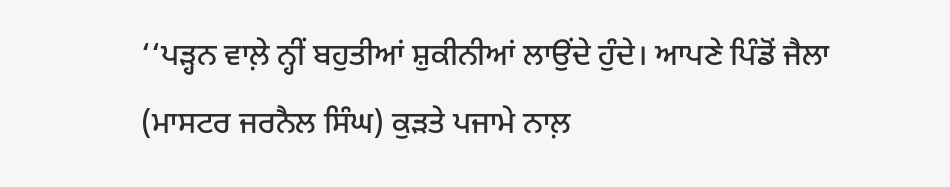‘‘ਪੜ੍ਹਨ ਵਾਲ਼ੇ ਨ੍ਹੀਂ ਬਹੁਤੀਆਂ ਸ਼ੁਕੀਨੀਆਂ ਲਾਉਂਦੇ ਹੁੰਦੇ। ਆਪਣੇ ਪਿੰਡੋਂ ਜੈਲਾ (ਮਾਸਟਰ ਜਰਨੈਲ ਸਿੰਘ) ਕੁੜਤੇ ਪਜਾਮੇ ਨਾਲ਼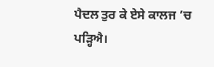ਪੈਦਲ ਤੁਰ ਕੇ ਏਸੇ ਕਾਲਜ ’ਚ ਪੜ੍ਹਿਐ।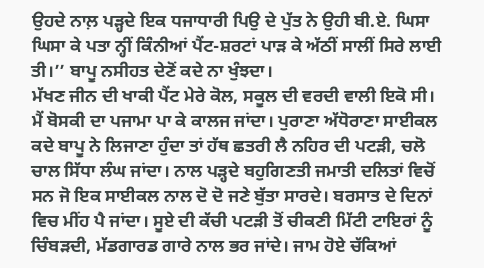ਉਹਦੇ ਨਾਲ਼ ਪੜ੍ਹਦੇ ਇਕ ਧਜਾਧਾਰੀ ਪਿਉ ਦੇ ਪੁੱਤ ਨੇ ਉਹੀ ਬੀ.ਏ. ਘਿਸਾ ਘਿਸਾ ਕੇ ਪਤਾ ਨ੍ਹੀਂ ਕਿੰਨੀਆਂ ਪੈਂਟ-ਸ਼ਰਟਾਂ ਪਾੜ ਕੇ ਅੱਠੀਂ ਸਾਲੀਂ ਸਿਰੇ ਲਾਈ ਤੀ।’’ ਬਾਪੂ ਨਸੀਹਤ ਦੇਣੋਂ ਕਦੇ ਨਾ ਖੁੰਝਦਾ।
ਮੱਖਣ ਜੀਨ ਦੀ ਖਾਕੀ ਪੈਂਟ ਮੇਰੇ ਕੋਲ, ਸਕੂਲ ਦੀ ਵਰਦੀ ਵਾਲੀ ਇਕੋ ਸੀ। ਮੈਂ ਬੋਸਕੀ ਦਾ ਪਜਾਮਾ ਪਾ ਕੇ ਕਾਲਜ ਜਾਂਦਾ। ਪੁਰਾਣਾ ਅੱਧੋਰਾਣਾ ਸਾਈਕਲ ਕਦੇ ਬਾਪੂ ਨੇ ਲਿਜਾਣਾ ਹੁੰਦਾ ਤਾਂ ਹੱਥ ਛਤਰੀ ਲੈ ਨਹਿਰ ਦੀ ਪਟੜੀ, ਚਲੋ ਚਾਲ ਸਿੱਧਾ ਲੰਘ ਜਾਂਦਾ। ਨਾਲ ਪੜ੍ਹਦੇ ਬਹੁਗਿਣਤੀ ਜਮਾਤੀ ਦਲਿਤਾਂ ਵਿਚੋਂ ਸਨ ਜੋ ਇਕ ਸਾਈਕਲ ਨਾਲ ਦੋ ਦੋ ਜਣੇ ਬੁੱਤਾ ਸਾਰਦੇ। ਬਰਸਾਤ ਦੇ ਦਿਨਾਂ ਵਿਚ ਮੀਂਹ ਪੈ ਜਾਂਦਾ। ਸੂਏ ਦੀ ਕੱਚੀ ਪਟੜੀ ਤੋਂ ਚੀਕਣੀ ਮਿੱਟੀ ਟਾਇਰਾਂ ਨੂੰ ਚਿੰਬੜਦੀ, ਮੱਡਗਾਰਡ ਗਾਰੇ ਨਾਲ ਭਰ ਜਾਂਦੇ। ਜਾਮ ਹੋਏ ਚੱਕਿਆਂ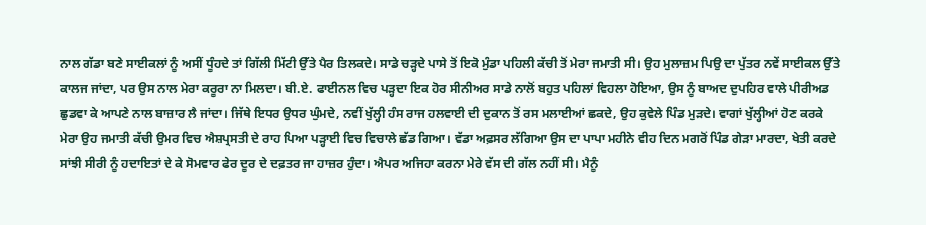ਨਾਲ ਗੱਡਾ ਬਣੇ ਸਾਈਕਲਾਂ ਨੂੰ ਅਸੀਂ ਧੂੰਹਦੇ ਤਾਂ ਗਿੱਲੀ ਮਿੱਟੀ ਉੱਤੇ ਪੈਰ ਤਿਲਕਦੇ। ਸਾਡੇ ਚੜ੍ਹਦੇ ਪਾਸੇ ਤੋਂ ਇਕੋ ਮੁੰਡਾ ਪਹਿਲੀ ਕੱਚੀ ਤੋਂ ਮੇਰਾ ਜਮਾਤੀ ਸੀ। ਉਹ ਮੁਲਾਜ਼ਮ ਪਿਉ ਦਾ ਪੁੱਤਰ ਨਵੇਂ ਸਾਈਕਲ ਉੱਤੇ ਕਾਲਜ ਜਾਂਦਾ, ਪਰ ਉਸ ਨਾਲ ਮੇਰਾ ਕਰੂਰਾ ਨਾ ਮਿਲਦਾ। ਬੀ.ਏ. ਫਾਈਨਲ ਵਿਚ ਪੜ੍ਹਦਾ ਇਕ ਹੋਰ ਸੀਨੀਅਰ ਸਾਡੇ ਨਾਲੋਂ ਬਹੁਤ ਪਹਿਲਾਂ ਵਿਹਲਾ ਹੋਇਆ, ਉਸ ਨੂੰ ਬਾਅਦ ਦੁਪਹਿਰ ਵਾਲੇ ਪੀਰੀਅਡ ਛੁਡਵਾ ਕੇ ਆਪਣੇ ਨਾਲ ਬਾਜ਼ਾਰ ਲੈ ਜਾਂਦਾ। ਜਿੱਥੇ ਇਧਰ ਉਧਰ ਘੁੰਮਦੇ, ਨਵੀਂ ਖੁੱਲ੍ਹੀ ਹੰਸ ਰਾਜ ਹਲਵਾਈ ਦੀ ਦੁਕਾਨ ਤੋਂ ਰਸ ਮਲਾਈਆਂ ਛਕਦੇ, ਉਹ ਕੁਵੇਲੇ ਪਿੰਡ ਮੁੜਦੇ। ਵਾਗਾਂ ਖੁੱਲ੍ਹੀਆਂ ਹੋਣ ਕਰਕੇ ਮੇਰਾ ਉਹ ਜਮਾਤੀ ਕੱਚੀ ਉਮਰ ਵਿਚ ਐਸ਼ਪ੍ਰਸਤੀ ਦੇ ਰਾਹ ਪਿਆ ਪੜ੍ਹਾਈ ਵਿਚ ਵਿਚਾਲੇ ਛੱਡ ਗਿਆ। ਵੱਡਾ ਅਫ਼ਸਰ ਲੱਗਿਆ ਉਸ ਦਾ ਪਾਪਾ ਮਹੀਨੇ ਵੀਹ ਦਿਨ ਮਗਰੋਂ ਪਿੰਡ ਗੇੜਾ ਮਾਰਦਾ, ਖੇਤੀ ਕਰਦੇ ਸਾਂਝੀ ਸੀਰੀ ਨੂੰ ਹਦਾਇਤਾਂ ਦੇ ਕੇ ਸੋਮਵਾਰ ਫੇਰ ਦੂਰ ਦੇ ਦਫ਼ਤਰ ਜਾ ਹਾਜ਼ਰ ਹੁੰਦਾ। ਐਪਰ ਅਜਿਹਾ ਕਰਨਾ ਮੇਰੇ ਵੱਸ ਦੀ ਗੱਲ ਨਹੀਂ ਸੀ। ਮੈਨੂੰ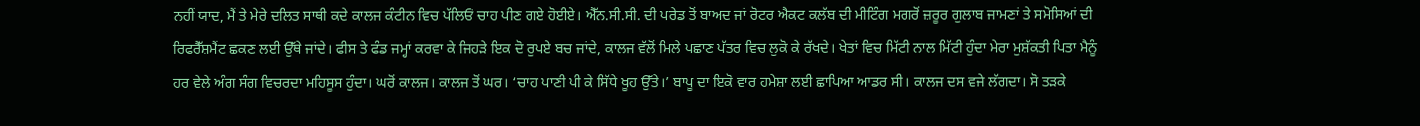ਨਹੀਂ ਯਾਦ, ਮੈਂ ਤੇ ਮੇਰੇ ਦਲਿਤ ਸਾਥੀ ਕਦੇ ਕਾਲਜ ਕੰਟੀਨ ਵਿਚ ਪੱਲਿਓਂ ਚਾਹ ਪੀਣ ਗਏ ਹੋਈਏ। ਐੱਨ.ਸੀ.ਸੀ. ਦੀ ਪਰੇਡ ਤੋਂ ਬਾਅਦ ਜਾਂ ਰੋਟਰ ਐਕਟ ਕਲੱਬ ਦੀ ਮੀਟਿੰਗ ਮਗਰੋਂ ਜ਼ਰੂਰ ਗੁਲਾਬ ਜਾਮਣਾਂ ਤੇ ਸਮੋਸਿਆਂ ਦੀ ਰਿਫਰੈੱਸ਼ਮੈਂਟ ਛਕਣ ਲਈ ਉੱਥੇ ਜਾਂਦੇ। ਫੀਸ ਤੇ ਫੰਡ ਜਮ੍ਹਾਂ ਕਰਵਾ ਕੇ ਜਿਹੜੇ ਇਕ ਦੋ ਰੁਪਏ ਬਚ ਜਾਂਦੇ, ਕਾਲਜ ਵੱਲੋਂ ਮਿਲੇ ਪਛਾਣ ਪੱਤਰ ਵਿਚ ਲੁਕੋ ਕੇ ਰੱਖਦੇ। ਖੇਤਾਂ ਵਿਚ ਮਿੱਟੀ ਨਾਲ ਮਿੱਟੀ ਹੁੰਦਾ ਮੇਰਾ ਮੁਸ਼ੱਕਤੀ ਪਿਤਾ ਮੈਨੂੰ ਹਰ ਵੇਲੇ ਅੰਗ ਸੰਗ ਵਿਚਰਦਾ ਮਹਿਸੂਸ ਹੁੰਦਾ। ਘਰੋਂ ਕਾਲਜ। ਕਾਲਜ ਤੋਂ ਘਰ। ‘ਚਾਹ ਪਾਣੀ ਪੀ ਕੇ ਸਿੱਧੇ ਖੂਹ ਉੱਤੇ।’ ਬਾਪੂ ਦਾ ਇਕੋ ਵਾਰ ਹਮੇਸ਼ਾ ਲਈ ਛਾਪਿਆ ਆਡਰ ਸੀ। ਕਾਲਜ ਦਸ ਵਜੇ ਲੱਗਦਾ। ਸੋ ਤੜਕੇ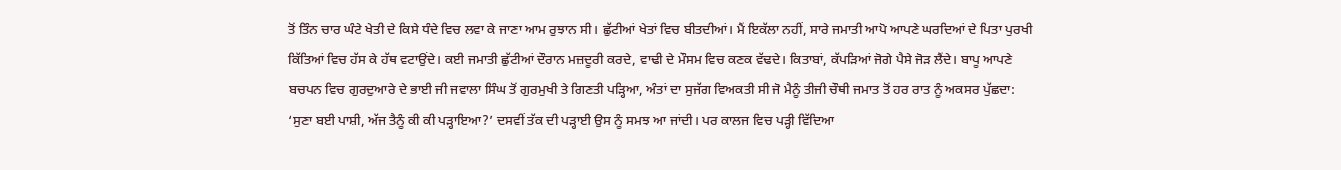ਤੋਂ ਤਿੰਨ ਚਾਰ ਘੰਟੇ ਖੇਤੀ ਦੇ ਕਿਸੇ ਧੰਦੇ ਵਿਚ ਲਵਾ ਕੇ ਜਾਣਾ ਆਮ ਰੁਝਾਨ ਸੀ। ਛੁੱਟੀਆਂ ਖੇਤਾਂ ਵਿਚ ਬੀਤਦੀਆਂ। ਮੈਂ ਇਕੱਲਾ ਨਹੀਂ, ਸਾਰੇ ਜਮਾਤੀ ਆਪੋ ਆਪਣੇ ਘਰਦਿਆਂ ਦੇ ਪਿਤਾ ਪੁਰਖੀ ਕਿੱਤਿਆਂ ਵਿਚ ਹੱਸ ਕੇ ਹੱਥ ਵਟਾਉਂਦੇ। ਕਈ ਜਮਾਤੀ ਛੁੱਟੀਆਂ ਦੌਰਾਨ ਮਜ਼ਦੂਰੀ ਕਰਦੇ, ਵਾਢੀ ਦੇ ਮੌਸਮ ਵਿਚ ਕਣਕ ਵੱਢਦੇ। ਕਿਤਾਬਾਂ, ਕੱਪੜਿਆਂ ਜੋਗੇ ਪੈਸੇ ਜੋੜ ਲੈਂਦੇ। ਬਾਪੂ ਆਪਣੇ ਬਚਪਨ ਵਿਚ ਗੁਰਦੁਆਰੇ ਦੇ ਭਾਈ ਜੀ ਜਵਾਲਾ ਸਿੰਘ ਤੋਂ ਗੁਰਮੁਖੀ ਤੇ ਗਿਣਤੀ ਪੜ੍ਹਿਆ, ਅੰਤਾਂ ਦਾ ਸੁਜੱਗ ਵਿਅਕਤੀ ਸੀ ਜੋ ਮੈਨੂੰ ਤੀਜੀ ਚੌਥੀ ਜਮਾਤ ਤੋਂ ਹਰ ਰਾਤ ਨੂੰ ਅਕਸਰ ਪੁੱਛਦਾ: ‘ਸੁਣਾ ਬਈ ਪਾਸ਼ੀ, ਅੱਜ ਤੈਨੂੰ ਕੀ ਕੀ ਪੜ੍ਹਾਇਆ?’ ਦਸਵੀਂ ਤੱਕ ਦੀ ਪੜ੍ਹਾਈ ਉਸ ਨੂੰ ਸਮਝ ਆ ਜਾਂਦੀ। ਪਰ ਕਾਲਜ ਵਿਚ ਪੜ੍ਹੀ ਵਿੱਦਿਆ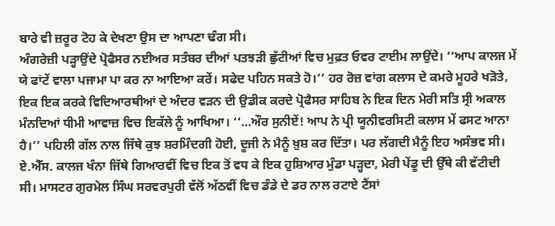ਬਾਰੇ ਵੀ ਜ਼ਰੂਰ ਟੋਹ ਕੇ ਦੇਖਣਾ ਉਸ ਦਾ ਆਪਣਾ ਢੰਗ ਸੀ।
ਅੰਗਰੇਜ਼ੀ ਪੜ੍ਹਾਉਂਦੇ ਪ੍ਰੋਫੈਸਰ ਨਈਅਰ ਸਤੰਬਰ ਦੀਆਂ ਪਤਝੜੀ ਛੁੱਟੀਆਂ ਵਿਚ ਮੁਫ਼ਤ ਓਵਰ ਟਾਈਮ ਲਾਉਂਦੇ। ‘‘ਆਪ ਕਾਲਜ ਮੇਂ ਯੇ ਫਾਂਟੇਂ ਵਾਲਾ ਪਜਾਮਾ ਪਾ ਕਰ ਨਾ ਆਇਆ ਕਰੇਂ। ਸਫੇਦ ਪਹਿਨ ਸਕਤੇ ਹੋ।’’ ਹਰ ਰੋਜ਼ ਵਾਂਗ ਕਲਾਸ ਦੇ ਕਮਰੇ ਮੂਹਰੇ ਖੜੋਤੇ, ਇਕ ਇਕ ਕਰਕੇ ਵਿਦਿਆਰਥੀਆਂ ਦੇ ਅੰਦਰ ਵੜਨ ਦੀ ਉਡੀਕ ਕਰਦੇ ਪ੍ਰੋਫੈਸਰ ਸਾਹਿਬ ਨੇ ਇਕ ਦਿਨ ਮੇਰੀ ਸਤਿ ਸ੍ਰੀ ਅਕਾਲ ਮੰਨਦਿਆਂ ਧੀਮੀ ਆਵਾਜ਼ ਵਿਚ ਇਕੱਲੇ ਨੂੰ ਆਖਿਆ। ‘‘…ਔਰ ਸੁਨੀਏਂ! ਆਪ ਨੇ ਪ੍ਰੀ ਯੂਨੀਵਰਸਿਟੀ ਕਲਾਸ ਮੇਂ ਫਸਟ ਆਨਾ ਹੈ।’’ ਪਹਿਲੀ ਗੱਲ ਨਾਲ ਜਿੱਥੇ ਕੁਝ ਸ਼ਰਮਿੰਦਗੀ ਹੋਈ, ਦੂਜੀ ਨੇ ਮੈਨੂੰ ਖ਼ੁਸ਼ ਕਰ ਦਿੱਤਾ। ਪਰ ਲੱਗਦੀ ਮੈਨੂੰ ਇਹ ਅਸੰਭਵ ਸੀ। ਏ.ਐੱਸ. ਕਾਲਜ ਖੰਨਾ ਜਿੱਥੇ ਗਿਆਰਵੀਂ ਵਿਚ ਇਕ ਤੋਂ ਵਧ ਕੇ ਇਕ ਹੁਸ਼ਿਆਰ ਮੁੰਡਾ ਪੜ੍ਹਦਾ, ਮੇਰੀ ਪੇਂਡੂ ਦੀ ਉੱਥੇ ਕੀ ਵੱਟੀਦੀ ਸੀ। ਮਾਸਟਰ ਗੁਰਮੇਲ ਸਿੰਘ ਸਰਵਰਪੁਰੀ ਵੱਲੋਂ ਅੱਠਵੀਂ ਵਿਚ ਡੰਡੇ ਦੇ ਡਰ ਨਾਲ ਰਟਾਏ ਟੈਂਸਾਂ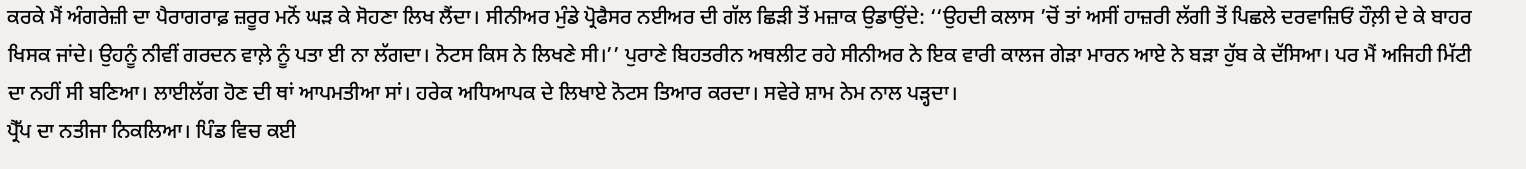ਕਰਕੇ ਮੈਂ ਅੰਗਰੇਜ਼ੀ ਦਾ ਪੈਰਾਗਰਾਫ਼ ਜ਼ਰੂਰ ਮਨੋਂ ਘੜ ਕੇ ਸੋਹਣਾ ਲਿਖ ਲੈਂਦਾ। ਸੀਨੀਅਰ ਮੁੰਡੇ ਪ੍ਰੋਫੈਸਰ ਨਈਅਰ ਦੀ ਗੱਲ ਛਿੜੀ ਤੋਂ ਮਜ਼ਾਕ ਉਡਾਉਂਦੇ: ‘‘ਉਹਦੀ ਕਲਾਸ ’ਚੋਂ ਤਾਂ ਅਸੀਂ ਹਾਜ਼ਰੀ ਲੱਗੀ ਤੋਂ ਪਿਛਲੇ ਦਰਵਾਜ਼ਿਓਂ ਹੌਲ਼ੀ ਦੇ ਕੇ ਬਾਹਰ ਖਿਸਕ ਜਾਂਦੇ। ਉਹਨੂੰ ਨੀਵੀਂ ਗਰਦਨ ਵਾਲ਼ੇ ਨੂੰ ਪਤਾ ਈ ਨਾ ਲੱਗਦਾ। ਨੋਟਸ ਕਿਸ ਨੇ ਲਿਖਣੇ ਸੀ।’’ ਪੁਰਾਣੇ ਬਿਹਤਰੀਨ ਅਥਲੀਟ ਰਹੇ ਸੀਨੀਅਰ ਨੇ ਇਕ ਵਾਰੀ ਕਾਲਜ ਗੇੜਾ ਮਾਰਨ ਆਏ ਨੇ ਬੜਾ ਹੁੱਬ ਕੇ ਦੱਸਿਆ। ਪਰ ਮੈਂ ਅਜਿਹੀ ਮਿੱਟੀ ਦਾ ਨਹੀਂ ਸੀ ਬਣਿਆ। ਲਾਈਲੱਗ ਹੋਣ ਦੀ ਥਾਂ ਆਪਮਤੀਆ ਸਾਂ। ਹਰੇਕ ਅਧਿਆਪਕ ਦੇ ਲਿਖਾਏ ਨੋਟਸ ਤਿਆਰ ਕਰਦਾ। ਸਵੇਰੇ ਸ਼ਾਮ ਨੇਮ ਨਾਲ ਪੜ੍ਹਦਾ।
ਪ੍ਰੈੱਪ ਦਾ ਨਤੀਜਾ ਨਿਕਲਿਆ। ਪਿੰਡ ਵਿਚ ਕਈ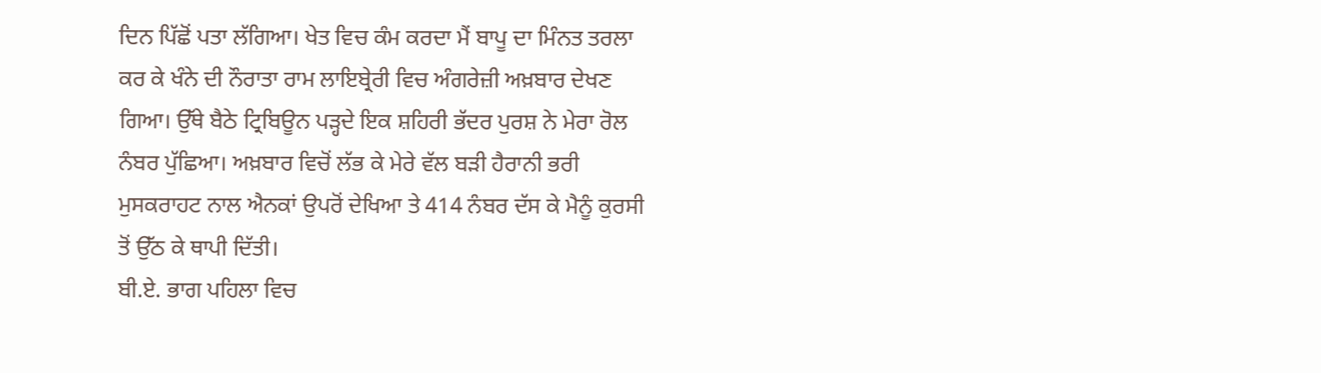ਦਿਨ ਪਿੱਛੋਂ ਪਤਾ ਲੱਗਿਆ। ਖੇਤ ਵਿਚ ਕੰਮ ਕਰਦਾ ਮੈਂ ਬਾਪੂ ਦਾ ਮਿੰਨਤ ਤਰਲਾ ਕਰ ਕੇ ਖੰਨੇ ਦੀ ਨੌਰਾਤਾ ਰਾਮ ਲਾਇਬ੍ਰੇਰੀ ਵਿਚ ਅੰਗਰੇਜ਼ੀ ਅਖ਼ਬਾਰ ਦੇਖਣ ਗਿਆ। ਉੱਥੇ ਬੈਠੇ ਟ੍ਰਿਬਿਊਨ ਪੜ੍ਹਦੇ ਇਕ ਸ਼ਹਿਰੀ ਭੱਦਰ ਪੁਰਸ਼ ਨੇ ਮੇਰਾ ਰੋਲ ਨੰਬਰ ਪੁੱਛਿਆ। ਅਖ਼ਬਾਰ ਵਿਚੋਂ ਲੱਭ ਕੇ ਮੇਰੇ ਵੱਲ ਬੜੀ ਹੈਰਾਨੀ ਭਰੀ ਮੁਸਕਰਾਹਟ ਨਾਲ ਐਨਕਾਂ ਉਪਰੋਂ ਦੇਖਿਆ ਤੇ 414 ਨੰਬਰ ਦੱਸ ਕੇ ਮੈਨੂੰ ਕੁਰਸੀ ਤੋਂ ਉੱਠ ਕੇ ਥਾਪੀ ਦਿੱਤੀ।
ਬੀ.ਏ. ਭਾਗ ਪਹਿਲਾ ਵਿਚ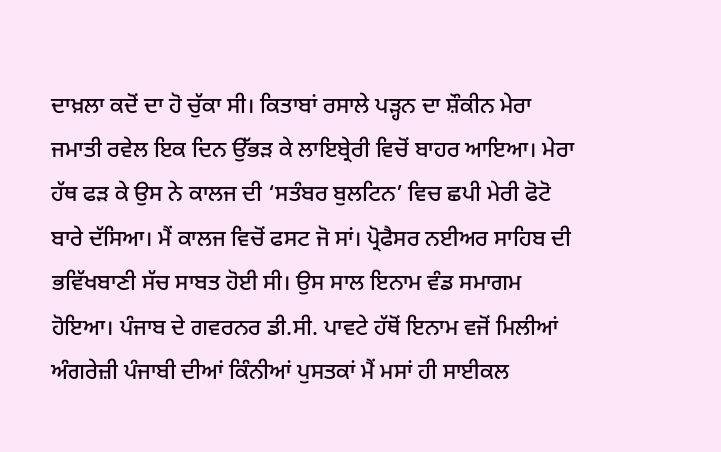ਦਾਖ਼ਲਾ ਕਦੋਂ ਦਾ ਹੋ ਚੁੱਕਾ ਸੀ। ਕਿਤਾਬਾਂ ਰਸਾਲੇ ਪੜ੍ਹਨ ਦਾ ਸ਼ੌਕੀਨ ਮੇਰਾ ਜਮਾਤੀ ਰਵੇਲ ਇਕ ਦਿਨ ਉੱਭੜ ਕੇ ਲਾਇਬ੍ਰੇਰੀ ਵਿਚੋਂ ਬਾਹਰ ਆਇਆ। ਮੇਰਾ ਹੱਥ ਫੜ ਕੇ ਉਸ ਨੇ ਕਾਲਜ ਦੀ ‘ਸਤੰਬਰ ਬੁਲਟਿਨ’ ਵਿਚ ਛਪੀ ਮੇਰੀ ਫੋਟੋ ਬਾਰੇ ਦੱਸਿਆ। ਮੈਂ ਕਾਲਜ ਵਿਚੋਂ ਫਸਟ ਜੋ ਸਾਂ। ਪ੍ਰੋਫੈਸਰ ਨਈਅਰ ਸਾਹਿਬ ਦੀ ਭਵਿੱਖਬਾਣੀ ਸੱਚ ਸਾਬਤ ਹੋਈ ਸੀ। ਉਸ ਸਾਲ ਇਨਾਮ ਵੰਡ ਸਮਾਗਮ ਹੋਇਆ। ਪੰਜਾਬ ਦੇ ਗਵਰਨਰ ਡੀ.ਸੀ. ਪਾਵਟੇ ਹੱਥੋਂ ਇਨਾਮ ਵਜੋਂ ਮਿਲੀਆਂ ਅੰਗਰੇਜ਼ੀ ਪੰਜਾਬੀ ਦੀਆਂ ਕਿੰਨੀਆਂ ਪੁਸਤਕਾਂ ਮੈਂ ਮਸਾਂ ਹੀ ਸਾਈਕਲ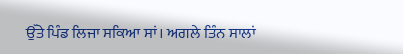ਉੱਤੇ ਪਿੰਡ ਲਿਜਾ ਸਕਿਆ ਸਾਂ। ਅਗਲੇ ਤਿੰਨ ਸਾਲਾਂ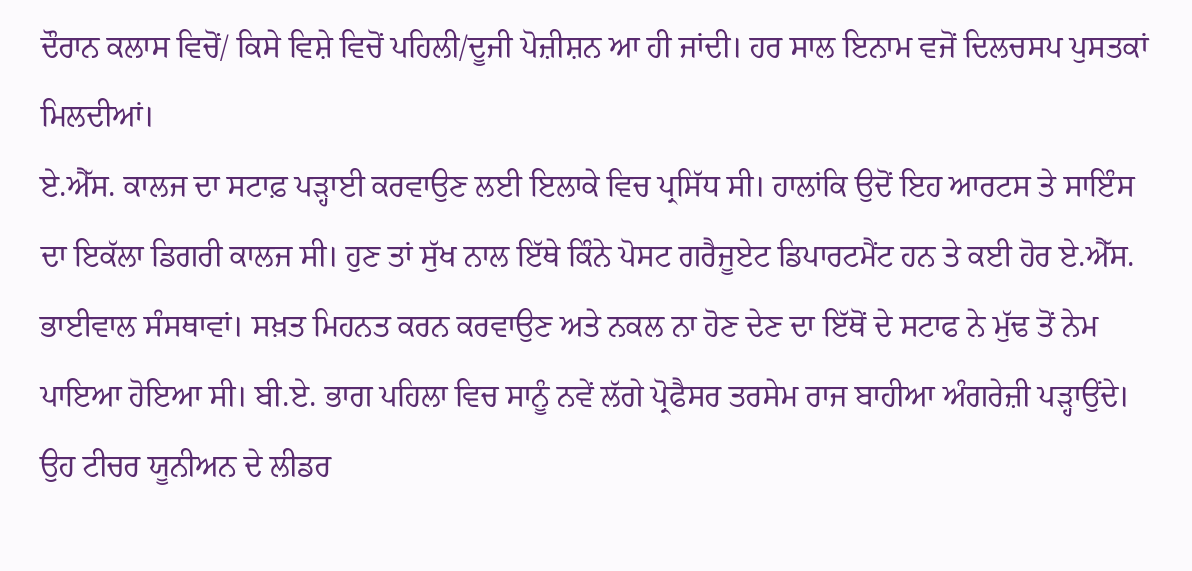ਦੌਰਾਨ ਕਲਾਸ ਵਿਚੋਂ/ ਕਿਸੇ ਵਿਸ਼ੇ ਵਿਚੋਂ ਪਹਿਲੀ/ਦੂਜੀ ਪੋਜ਼ੀਸ਼ਨ ਆ ਹੀ ਜਾਂਦੀ। ਹਰ ਸਾਲ ਇਨਾਮ ਵਜੋਂ ਦਿਲਚਸਪ ਪੁਸਤਕਾਂ ਮਿਲਦੀਆਂ।
ਏ.ਐੱਸ. ਕਾਲਜ ਦਾ ਸਟਾਫ਼ ਪੜ੍ਹਾਈ ਕਰਵਾਉਣ ਲਈ ਇਲਾਕੇ ਵਿਚ ਪ੍ਰਸਿੱਧ ਸੀ। ਹਾਲਾਂਕਿ ਉਦੋਂ ਇਹ ਆਰਟਸ ਤੇ ਸਾਇੰਸ ਦਾ ਇਕੱਲਾ ਡਿਗਰੀ ਕਾਲਜ ਸੀ। ਹੁਣ ਤਾਂ ਸੁੱਖ ਨਾਲ ਇੱਥੇ ਕਿੰਨੇ ਪੋਸਟ ਗਰੈਜੂਏਟ ਡਿਪਾਰਟਮੈਂਟ ਹਨ ਤੇ ਕਈ ਹੋਰ ਏ.ਐੱਸ. ਭਾਈਵਾਲ ਸੰਸਥਾਵਾਂ। ਸਖ਼ਤ ਮਿਹਨਤ ਕਰਨ ਕਰਵਾਉਣ ਅਤੇ ਨਕਲ ਨਾ ਹੋਣ ਦੇਣ ਦਾ ਇੱਥੋਂ ਦੇ ਸਟਾਫ ਨੇ ਮੁੱਢ ਤੋਂ ਨੇਮ ਪਾਇਆ ਹੋਇਆ ਸੀ। ਬੀ.ਏ. ਭਾਗ ਪਹਿਲਾ ਵਿਚ ਸਾਨੂੰ ਨਵੇਂ ਲੱਗੇ ਪ੍ਰੋਫੈਸਰ ਤਰਸੇਮ ਰਾਜ ਬਾਹੀਆ ਅੰਗਰੇਜ਼ੀ ਪੜ੍ਹਾਉਂਦੇ। ਉਹ ਟੀਚਰ ਯੂਨੀਅਨ ਦੇ ਲੀਡਰ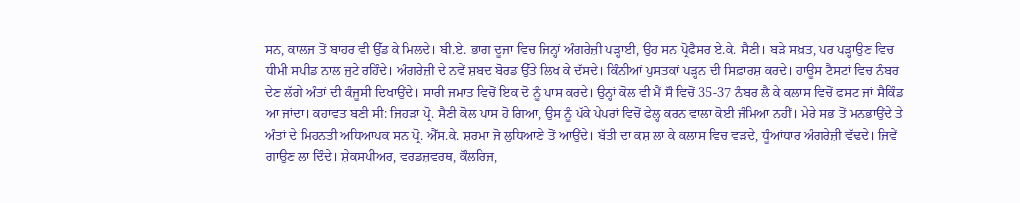ਸਨ, ਕਾਲਜ ਤੋਂ ਬਾਹਰ ਵੀ ਉੱਡ ਕੇ ਮਿਲਦੇ। ਬੀ.ਏ. ਭਾਗ ਦੂਜਾ ਵਿਚ ਜਿਨ੍ਹਾਂ ਅੰਗਰੇਜ਼ੀ ਪੜ੍ਹਾਈ, ਉਹ ਸਨ ਪ੍ਰੋਫੈਸਰ ਏ.ਕੇ. ਸੈਣੀ। ਬੜੇ ਸਖ਼ਤ, ਪਰ ਪੜ੍ਹਾਉਣ ਵਿਚ ਧੀਮੀ ਸਪੀਡ ਨਾਲ ਜੁਟੇ ਰਹਿੰਦੇ। ਅੰਗਰੇਜ਼ੀ ਦੇ ਨਵੇਂ ਸ਼ਬਦ ਬੋਰਡ ਉੱਤੇ ਲਿਖ ਕੇ ਦੱਸਦੇ। ਕਿੰਨੀਆਂ ਪੁਸਤਕਾਂ ਪੜ੍ਹਨ ਦੀ ਸਿਫ਼ਾਰਸ਼ ਕਰਦੇ। ਹਾਊਸ ਟੈਸਟਾਂ ਵਿਚ ਨੰਬਰ ਦੇਣ ਲੱਗੇ ਅੰਤਾਂ ਦੀ ਕੰਜੂਸੀ ਦਿਖਾਉਂਦੇ। ਸਾਰੀ ਜਮਾਤ ਵਿਚੋਂ ਇਕ ਦੋ ਨੂੰ ਪਾਸ ਕਰਦੇ। ਉਨ੍ਹਾਂ ਕੋਲ ਵੀ ਮੈਂ ਸੌ ਵਿਚੋਂ 35-37 ਨੰਬਰ ਲੈ ਕੇ ਕਲਾਸ ਵਿਚੋਂ ਫਸਟ ਜਾਂ ਸੈਕਿੰਡ ਆ ਜਾਂਦਾ। ਕਹਾਵਤ ਬਣੀ ਸੀ: ਜਿਹੜਾ ਪ੍ਰੋ. ਸੈਣੀ ਕੋਲ ਪਾਸ ਹੋ ਗਿਆ, ਉਸ ਨੂੰ ਪੱਕੇ ਪੇਪਰਾਂ ਵਿਚੋਂ ਫੇਲ੍ਹ ਕਰਨ ਵਾਲਾ ਕੋਈ ਜੰਮਿਆ ਨਹੀਂ। ਮੇਰੇ ਸਭ ਤੋਂ ਮਨਭਾਉਂਦੇ ਤੇ ਅੰਤਾਂ ਦੇ ਮਿਹਨਤੀ ਅਧਿਆਪਕ ਸਨ ਪ੍ਰੋ. ਐੱਸ.ਕੇ. ਸ਼ਰਮਾ ਜੋ ਲੁਧਿਆਣੇ ਤੋਂ ਆਉਂਦੇ। ਬੱਤੀ ਦਾ ਕਸ਼ ਲਾ ਕੇ ਕਲਾਸ ਵਿਚ ਵੜਦੇ, ਧੂੰਆਂਧਾਰ ਅੰਗਰੇਜ਼ੀ ਵੱਢਦੇ। ਜਿਵੇਂ ਗਾਉਣ ਲਾ ਦਿੰਦੇ। ਸ਼ੇਕਸਪੀਅਰ, ਵਰਡਜ਼ਵਰਥ, ਕੌਲਰਿਜ,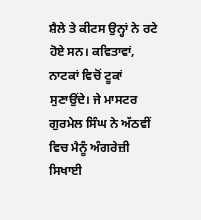ਸ਼ੈਲੇ ਤੇ ਕੀਟਸ ਉਨ੍ਹਾਂ ਨੇ ਰਟੇ ਹੋਏ ਸਨ। ਕਵਿਤਾਵਾਂ, ਨਾਟਕਾਂ ਵਿਚੋਂ ਟੂਕਾਂ ਸੁਣਾਉਂਦੇ। ਜੇ ਮਾਸਟਰ ਗੁਰਮੇਲ ਸਿੰਘ ਨੇ ਅੱਠਵੀਂ ਵਿਚ ਮੈਨੂੰ ਅੰਗਰੇਜ਼ੀ ਸਿਖਾਈ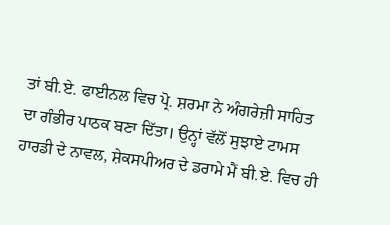ਤਾਂ ਬੀ.ਏ. ਫਾਈਨਲ ਵਿਚ ਪ੍ਰੋ. ਸ਼ਰਮਾ ਨੇ ਅੰਗਰੇਜ਼ੀ ਸਾਹਿਤ ਦਾ ਗੰਭੀਰ ਪਾਠਕ ਬਣਾ ਦਿੱਤਾ। ਉਨ੍ਹਾਂ ਵੱਲੋਂ ਸੁਝਾਏ ਟਾਮਸ ਹਾਰਡੀ ਦੇ ਨਾਵਲ, ਸ਼ੇਕਸਪੀਅਰ ਦੇ ਡਰਾਮੇ ਮੈਂ ਬੀ.ਏ. ਵਿਚ ਹੀ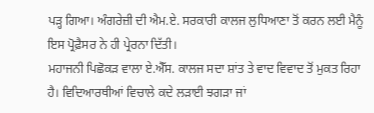ਪੜ੍ਹ ਗਿਆ। ਅੰਗਰੇਜ਼ੀ ਦੀ ਐਮ.ਏ. ਸਰਕਾਰੀ ਕਾਲਜ ਲੁਧਿਆਣਾ ਤੋਂ ਕਰਨ ਲਈ ਮੈਨੂੰ ਇਸ ਪ੍ਰੋਫ਼ੈਸਰ ਨੇ ਹੀ ਪ੍ਰੇਰਨਾ ਦਿੱਤੀ।
ਮਹਾਜਨੀ ਪਿਛੋਕੜ ਵਾਲਾ ਏ.ਐੱਸ. ਕਾਲਜ ਸਦਾ ਸ਼ਾਂਤ ਤੇ ਵਾਦ ਵਿਵਾਦ ਤੋਂ ਮੁਕਤ ਰਿਹਾ ਹੈ। ਵਿਦਿਆਰਥੀਆਂ ਵਿਚਾਲੇ ਕਦੇ ਲੜਾਈ ਝਗੜਾ ਜਾਂ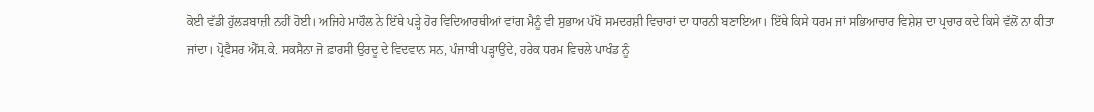ਕੋਈ ਵੱਡੀ ਹੁੱਲੜਬਾਜ਼ੀ ਨਹੀਂ ਹੋਈ। ਅਜਿਹੇ ਮਾਹੌਲ ਨੇ ਇੱਥੇ ਪੜ੍ਹੇ ਹੋਰ ਵਿਦਿਆਰਥੀਆਂ ਵਾਂਗ ਮੈਨੂੰ ਵੀ ਸੁਭਾਅ ਪੱਖੋਂ ਸਮਦਰਸ਼ੀ ਵਿਚਾਰਾਂ ਦਾ ਧਾਰਨੀ ਬਣਾਇਆ। ਇੱਥੇ ਕਿਸੇ ਧਰਮ ਜਾਂ ਸਭਿਆਚਾਰ ਵਿਸ਼ੇਸ਼ ਦਾ ਪ੍ਰਚਾਰ ਕਦੇ ਕਿਸੇ ਵੱਲੋਂ ਨਾ ਕੀਤਾ ਜਾਂਦਾ। ਪ੍ਰੋਫੈਸਰ ਐੱਸ.ਕੇ. ਸਕਸੈਨਾ ਜੋ ਫ਼ਾਰਸੀ ਉਰਦੂ ਦੇ ਵਿਦਵਾਨ ਸਨ, ਪੰਜਾਬੀ ਪੜ੍ਹਾਉਂਦੇ, ਹਰੇਕ ਧਰਮ ਵਿਚਲੇ ਪਾਖੰਡ ਨੂੰ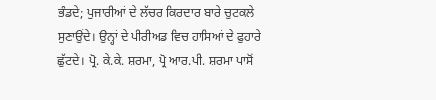ਭੰਡਦੇ; ਪੁਜਾਰੀਆਂ ਦੇ ਲੱਚਰ ਕਿਰਦਾਰ ਬਾਰੇ ਚੁਟਕਲੇ ਸੁਣਾਉਂਦੇ। ਉਨ੍ਹਾਂ ਦੇ ਪੀਰੀਅਡ ਵਿਚ ਹਾਸਿਆਂ ਦੇ ਫੁਹਾਰੇ ਛੁੱਟਦੇ। ਪ੍ਰੋ. ਕੇ.ਕੇ. ਸ਼ਰਮਾ, ਪ੍ਰੋ ਆਰ.ਪੀ. ਸ਼ਰਮਾ ਪਾਸੋਂ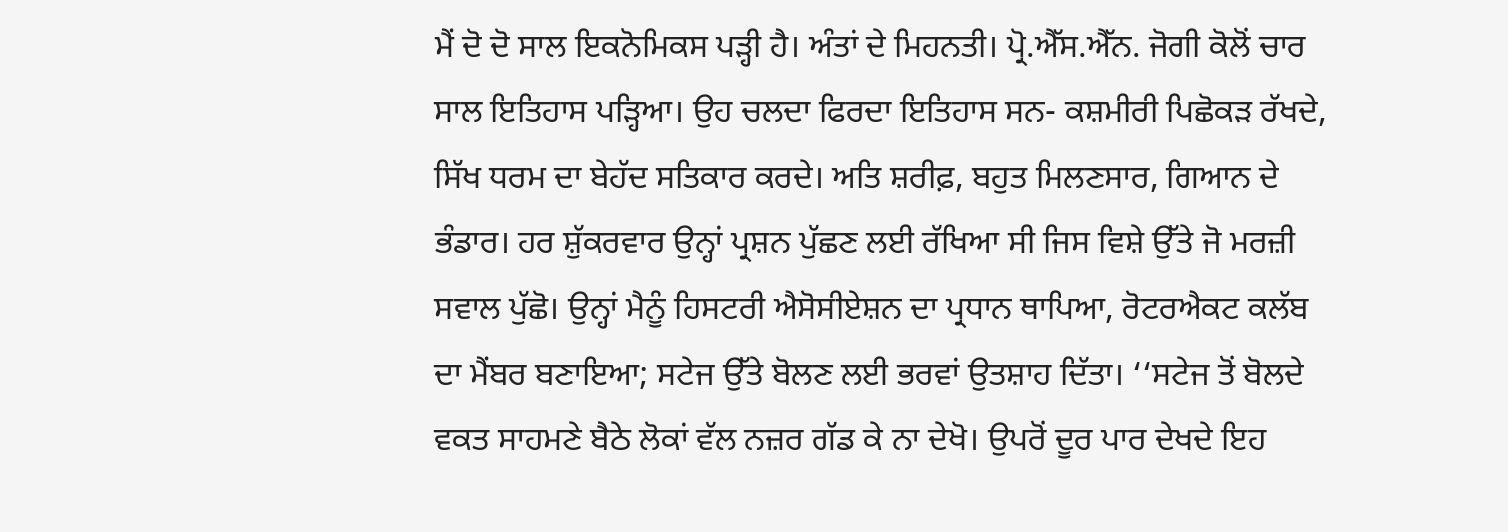ਮੈਂ ਦੋ ਦੋ ਸਾਲ ਇਕਨੋਮਿਕਸ ਪੜ੍ਹੀ ਹੈ। ਅੰਤਾਂ ਦੇ ਮਿਹਨਤੀ। ਪ੍ਰੋ.ਐੱਸ.ਐੱਨ. ਜੋਗੀ ਕੋਲੋਂ ਚਾਰ ਸਾਲ ਇਤਿਹਾਸ ਪੜ੍ਹਿਆ। ਉਹ ਚਲਦਾ ਫਿਰਦਾ ਇਤਿਹਾਸ ਸਨ- ਕਸ਼ਮੀਰੀ ਪਿਛੋਕੜ ਰੱਖਦੇ, ਸਿੱਖ ਧਰਮ ਦਾ ਬੇਹੱਦ ਸਤਿਕਾਰ ਕਰਦੇ। ਅਤਿ ਸ਼ਰੀਫ਼, ਬਹੁਤ ਮਿਲਣਸਾਰ, ਗਿਆਨ ਦੇ ਭੰਡਾਰ। ਹਰ ਸ਼ੁੱਕਰਵਾਰ ਉਨ੍ਹਾਂ ਪ੍ਰਸ਼ਨ ਪੁੱਛਣ ਲਈ ਰੱਖਿਆ ਸੀ ਜਿਸ ਵਿਸ਼ੇ ਉੱਤੇ ਜੋ ਮਰਜ਼ੀ ਸਵਾਲ ਪੁੱਛੋ। ਉਨ੍ਹਾਂ ਮੈਨੂੰ ਹਿਸਟਰੀ ਐਸੋਸੀਏਸ਼ਨ ਦਾ ਪ੍ਰਧਾਨ ਥਾਪਿਆ, ਰੋਟਰਐਕਟ ਕਲੱਬ ਦਾ ਮੈਂਬਰ ਬਣਾਇਆ; ਸਟੇਜ ਉੱਤੇ ਬੋਲਣ ਲਈ ਭਰਵਾਂ ਉਤਸ਼ਾਹ ਦਿੱਤਾ। ‘‘ਸਟੇਜ ਤੋਂ ਬੋਲਦੇ ਵਕਤ ਸਾਹਮਣੇ ਬੈਠੇ ਲੋਕਾਂ ਵੱਲ ਨਜ਼ਰ ਗੱਡ ਕੇ ਨਾ ਦੇਖੋ। ਉਪਰੋਂ ਦੂਰ ਪਾਰ ਦੇਖਦੇ ਇਹ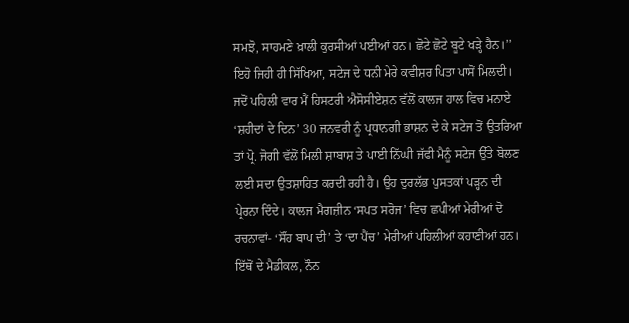ਸਮਝੋ, ਸਾਹਮਣੇ ਖ਼ਾਲੀ ਕੁਰਸੀਆਂ ਪਈਆਂ ਹਨ। ਛੋਟੇ ਛੋਟੇ ਬੂਟੇ ਖੜ੍ਹੇ ਹੈਨ।’’ ਇਹੋ ਜਿਹੀ ਹੀ ਸਿੱਖਿਆ, ਸਟੇਜ ਦੇ ਧਨੀ ਮੇਰੇ ਕਵੀਸ਼ਰ ਪਿਤਾ ਪਾਸੋਂ ਮਿਲਦੀ। ਜਦੋਂ ਪਹਿਲੀ ਵਾਰ ਮੈਂ ਹਿਸਟਰੀ ਐਸੋਸੀਏਸ਼ਨ ਵੱਲੋਂ ਕਾਲਜ ਹਾਲ ਵਿਚ ਮਨਾਏ ‘ਸ਼ਹੀਦਾਂ ਦੇ ਦਿਨ’ 30 ਜਨਵਰੀ ਨੂੰ ਪ੍ਰਧਾਨਗੀ ਭਾਸ਼ਨ ਦੇ ਕੇ ਸਟੇਜ ਤੋਂ ਉਤਰਿਆ ਤਾਂ ਪ੍ਰੋ. ਜੋਗੀ ਵੱਲੋਂ ਮਿਲੀ ਸ਼ਾਬਾਸ਼ ਤੇ ਪਾਈ ਨਿੱਘੀ ਜੱਫੀ ਮੈਨੂੰ ਸਟੇਜ ਉੱਤੇ ਬੋਲਣ ਲਈ ਸਦਾ ਉਤਸ਼ਾਹਿਤ ਕਰਦੀ ਰਹੀ ਹੈ। ਉਹ ਦੁਰਲੱਭ ਪੁਸਤਕਾਂ ਪੜ੍ਹਨ ਦੀ ਪ੍ਰੇਰਨਾ ਦਿੰਦੇ। ਕਾਲਜ ਮੈਗਜ਼ੀਨ ‘ਸਪਤ ਸਰੋਜ’ ਵਿਚ ਛਪੀਆਂ ਮੇਰੀਆਂ ਦੋ ਰਚਨਾਵਾਂ- ‘ਸੌਂਹ ਬਾਪ ਦੀ’ ਤੇ ‘ਦਾ ਪੈਂਚ’ ਮੇਰੀਆਂ ਪਹਿਲੀਆਂ ਕਹਾਣੀਆਂ ਹਨ। ਇੱਥੋਂ ਦੇ ਮੈਡੀਕਲ, ਨੌਨ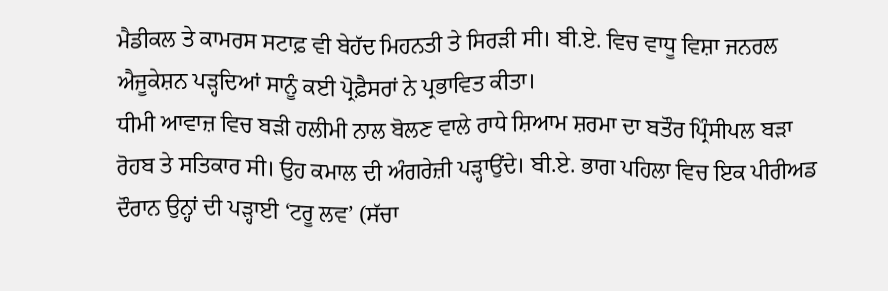ਮੈਡੀਕਲ ਤੇ ਕਾਮਰਸ ਸਟਾਫ਼ ਵੀ ਬੇਹੱਦ ਮਿਹਨਤੀ ਤੇ ਸਿਰੜੀ ਸੀ। ਬੀ.ਏ. ਵਿਚ ਵਾਧੂ ਵਿਸ਼ਾ ਜਨਰਲ ਐਜੂਕੇਸ਼ਨ ਪੜ੍ਹਦਿਆਂ ਸਾਨੂੰ ਕਈ ਪ੍ਰੋਫ਼ੈਸਰਾਂ ਨੇ ਪ੍ਰਭਾਵਿਤ ਕੀਤਾ।
ਧੀਮੀ ਆਵਾਜ਼ ਵਿਚ ਬੜੀ ਹਲੀਮੀ ਨਾਲ ਬੋਲਣ ਵਾਲੇ ਰਾਧੇ ਸ਼ਿਆਮ ਸ਼ਰਮਾ ਦਾ ਬਤੌਰ ਪ੍ਰਿੰਸੀਪਲ ਬੜਾ ਰੋਹਬ ਤੇ ਸਤਿਕਾਰ ਸੀ। ਉਹ ਕਮਾਲ ਦੀ ਅੰਗਰੇਜ਼ੀ ਪੜ੍ਹਾਉਂਦੇ। ਬੀ.ਏ. ਭਾਗ ਪਹਿਲਾ ਵਿਚ ਇਕ ਪੀਰੀਅਡ ਦੌਰਾਨ ਉਨ੍ਹਾਂ ਦੀ ਪੜ੍ਹਾਈ ‘ਟਰੂ ਲਵ’ (ਸੱਚਾ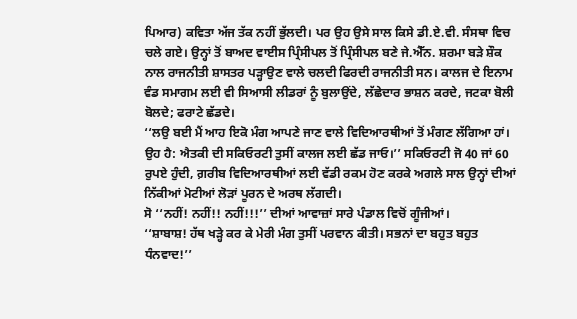ਪਿਆਰ) ਕਵਿਤਾ ਅੱਜ ਤੱਕ ਨਹੀਂ ਭੁੱਲਦੀ। ਪਰ ਉਹ ਉਸੇ ਸਾਲ ਕਿਸੇ ਡੀ.ਏ.ਵੀ. ਸੰਸਥਾ ਵਿਚ ਚਲੇ ਗਏ। ਉਨ੍ਹਾਂ ਤੋਂ ਬਾਅਦ ਵਾਈਸ ਪ੍ਰਿੰਸੀਪਲ ਤੋਂ ਪ੍ਰਿੰਸੀਪਲ ਬਣੇ ਜੇ.ਐੱਨ. ਸ਼ਰਮਾ ਬੜੇ ਸ਼ੌਕ ਨਾਲ ਰਾਜਨੀਤੀ ਸ਼ਾਸਤਰ ਪੜ੍ਹਾਉਣ ਵਾਲੇ ਚਲਦੀ ਫਿਰਦੀ ਰਾਜਨੀਤੀ ਸਨ। ਕਾਲਜ ਦੇ ਇਨਾਮ ਵੰਡ ਸਮਾਗਮ ਲਈ ਵੀ ਸਿਆਸੀ ਲੀਡਰਾਂ ਨੂੰ ਬੁਲਾਉਂਦੇ, ਲੱਛੇਦਾਰ ਭਾਸ਼ਨ ਕਰਦੇ, ਜਟਕਾ ਬੋਲੀ ਬੋਲਦੇ; ਫਰਾਟੇ ਛੱਡਦੇ।
‘‘ਲਉ ਬਈ ਮੈਂ ਆਹ ਇਕੋ ਮੰਗ ਆਪਣੇ ਜਾਣ ਵਾਲੇ ਵਿਦਿਆਰਥੀਆਂ ਤੋਂ ਮੰਗਣ ਲੱਗਿਆ ਹਾਂ। ਉਹ ਹੈ: ਐਤਕੀ ਦੀ ਸਕਿਓਰਟੀ ਤੁਸੀਂ ਕਾਲਜ ਲਈ ਛੱਡ ਜਾਓ।’’ ਸਕਿਓਰਟੀ ਜੋ 40 ਜਾਂ 60 ਰੁਪਏ ਹੁੰਦੀ, ਗ਼ਰੀਬ ਵਿਦਿਆਰਥੀਆਂ ਲਈ ਵੱਡੀ ਰਕਮ ਹੋਣ ਕਰਕੇ ਅਗਲੇ ਸਾਲ ਉਨ੍ਹਾਂ ਦੀਆਂ ਨਿੱਕੀਆਂ ਮੋਟੀਆਂ ਲੋੜਾਂ ਪੂਰਨ ਦੇ ਅਰਥ ਲੱਗਦੀ।
ਸੋ ‘‘ਨਹੀਂ! ਨਹੀਂ!! ਨਹੀਂ!!!’’ ਦੀਆਂ ਆਵਾਜ਼ਾਂ ਸਾਰੇ ਪੰਡਾਲ ਵਿਚੋਂ ਗੂੰਜੀਆਂ।
‘‘ਸ਼ਾਬਾਸ਼! ਹੱਥ ਖੜ੍ਹੇ ਕਰ ਕੇ ਮੇਰੀ ਮੰਗ ਤੁਸੀਂ ਪਰਵਾਨ ਕੀਤੀ। ਸਭਨਾਂ ਦਾ ਬਹੁਤ ਬਹੁਤ ਧੰਨਵਾਦ!’’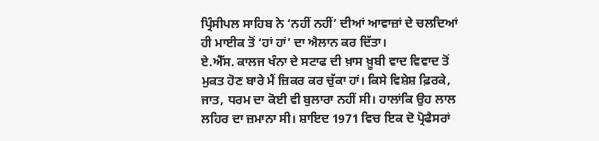ਪ੍ਰਿੰਸੀਪਲ ਸਾਹਿਬ ਨੇ ‘ਨਹੀਂ ਨਹੀਂ’ ਦੀਆਂ ਆਵਾਜ਼ਾਂ ਦੇ ਚਲਦਿਆਂ ਹੀ ਮਾਈਕ ਤੋਂ ‘ਹਾਂ ਹਾਂ’ ਦਾ ਐਲਾਨ ਕਰ ਦਿੱਤਾ।
ਏ.ਐੱਸ. ਕਾਲਜ ਖੰਨਾ ਦੇ ਸਟਾਫ ਦੀ ਖ਼ਾਸ ਖ਼ੂਬੀ ਵਾਦ ਵਿਵਾਦ ਤੋਂ ਮੁਕਤ ਹੋਣ ਬਾਰੇ ਮੈਂ ਜ਼ਿਕਰ ਕਰ ਚੁੱਕਾ ਹਾਂ। ਕਿਸੇ ਵਿਸ਼ੇਸ਼ ਫ਼ਿਰਕੇ, ਜਾਤ, ਧਰਮ ਦਾ ਕੋਈ ਵੀ ਬੁਲਾਰਾ ਨਹੀਂ ਸੀ। ਹਾਲਾਂਕਿ ਉਹ ਲਾਲ ਲਹਿਰ ਦਾ ਜ਼ਮਾਨਾ ਸੀ। ਸ਼ਾਇਦ 1971 ਵਿਚ ਇਕ ਦੋ ਪ੍ਰੋਫੈਸਰਾਂ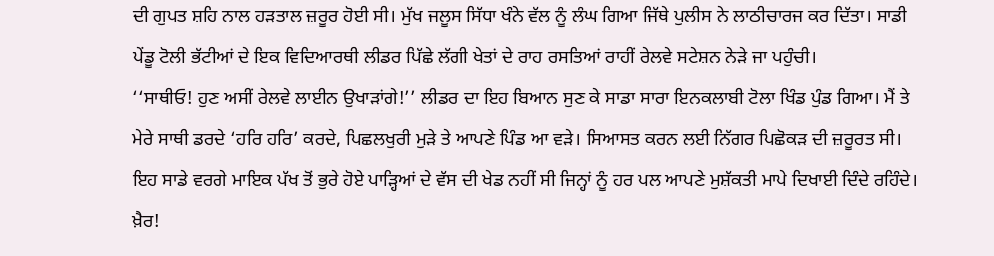ਦੀ ਗੁਪਤ ਸ਼ਹਿ ਨਾਲ ਹੜਤਾਲ ਜ਼ਰੂਰ ਹੋਈ ਸੀ। ਮੁੱਖ ਜਲੂਸ ਸਿੱਧਾ ਖੰਨੇ ਵੱਲ ਨੂੰ ਲੰਘ ਗਿਆ ਜਿੱਥੇ ਪੁਲੀਸ ਨੇ ਲਾਠੀਚਾਰਜ ਕਰ ਦਿੱਤਾ। ਸਾਡੀ ਪੇਂਡੂ ਟੋਲੀ ਭੱਟੀਆਂ ਦੇ ਇਕ ਵਿਦਿਆਰਥੀ ਲੀਡਰ ਪਿੱਛੇ ਲੱਗੀ ਖੇਤਾਂ ਦੇ ਰਾਹ ਰਸਤਿਆਂ ਰਾਹੀਂ ਰੇਲਵੇ ਸਟੇਸ਼ਨ ਨੇੜੇ ਜਾ ਪਹੁੰਚੀ।
‘‘ਸਾਥੀਓ! ਹੁਣ ਅਸੀਂ ਰੇਲਵੇ ਲਾਈਨ ਉਖਾੜਾਂਗੇ!’’ ਲੀਡਰ ਦਾ ਇਹ ਬਿਆਨ ਸੁਣ ਕੇ ਸਾਡਾ ਸਾਰਾ ਇਨਕਲਾਬੀ ਟੋਲਾ ਖਿੰਡ ਪੁੰਡ ਗਿਆ। ਮੈਂ ਤੇ ਮੇਰੇ ਸਾਥੀ ਡਰਦੇ ‘ਹਰਿ ਹਰਿ’ ਕਰਦੇ, ਪਿਛਲਖੁਰੀ ਮੁੜੇ ਤੇ ਆਪਣੇ ਪਿੰਡ ਆ ਵੜੇ। ਸਿਆਸਤ ਕਰਨ ਲਈ ਨਿੱਗਰ ਪਿਛੋਕੜ ਦੀ ਜ਼ਰੂਰਤ ਸੀ। ਇਹ ਸਾਡੇ ਵਰਗੇ ਮਾਇਕ ਪੱਖ ਤੋਂ ਭੁਰੇ ਹੋਏ ਪਾੜ੍ਹਿਆਂ ਦੇ ਵੱਸ ਦੀ ਖੇਡ ਨਹੀਂ ਸੀ ਜਿਨ੍ਹਾਂ ਨੂੰ ਹਰ ਪਲ ਆਪਣੇ ਮੁਸ਼ੱਕਤੀ ਮਾਪੇ ਦਿਖਾਈ ਦਿੰਦੇ ਰਹਿੰਦੇ। ਖ਼ੈਰ!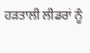ਹੜਤਾਲੀ ਲੀਡਰਾਂ ਨੂੰ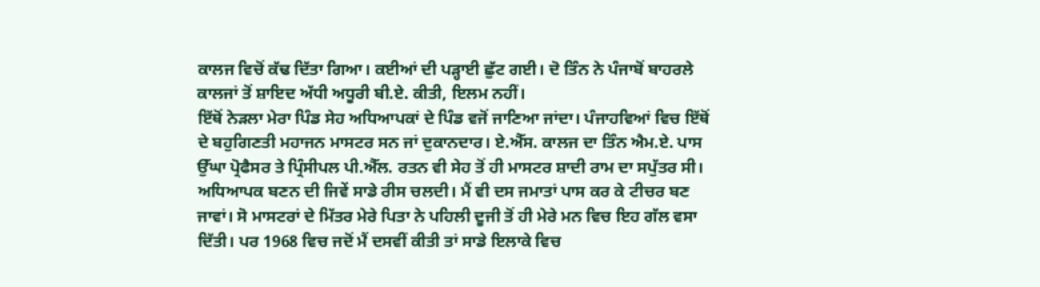ਕਾਲਜ ਵਿਚੋਂ ਕੱਢ ਦਿੱਤਾ ਗਿਆ। ਕਈਆਂ ਦੀ ਪੜ੍ਹਾਈ ਛੁੱਟ ਗਈ। ਦੋ ਤਿੰਨ ਨੇ ਪੰਜਾਬੋਂ ਬਾਹਰਲੇ ਕਾਲਜਾਂ ਤੋਂ ਸ਼ਾਇਦ ਅੱਧੀ ਅਧੂਰੀ ਬੀ.ਏ. ਕੀਤੀ, ਇਲਮ ਨਹੀਂ।
ਇੱਥੋਂ ਨੇੜਲਾ ਮੇਰਾ ਪਿੰਡ ਸੇਹ ਅਧਿਆਪਕਾਂ ਦੇ ਪਿੰਡ ਵਜੋਂ ਜਾਣਿਆ ਜਾਂਦਾ। ਪੰਜਾਹਵਿਆਂ ਵਿਚ ਇੱਥੋਂ ਦੇ ਬਹੁਗਿਣਤੀ ਮਹਾਜਨ ਮਾਸਟਰ ਸਨ ਜਾਂ ਦੁਕਾਨਦਾਰ। ਏ.ਐੱਸ. ਕਾਲਜ ਦਾ ਤਿੰਨ ਐਮ.ਏ. ਪਾਸ ਉੱਘਾ ਪ੍ਰੋਫੈਸਰ ਤੇ ਪ੍ਰਿੰਸੀਪਲ ਪੀ.ਐੱਲ. ਰਤਨ ਵੀ ਸੇਹ ਤੋਂ ਹੀ ਮਾਸਟਰ ਸ਼ਾਦੀ ਰਾਮ ਦਾ ਸਪੁੱਤਰ ਸੀ। ਅਧਿਆਪਕ ਬਣਨ ਦੀ ਜਿਵੇਂ ਸਾਡੇ ਰੀਸ ਚਲਦੀ। ਮੈਂ ਵੀ ਦਸ ਜਮਾਤਾਂ ਪਾਸ ਕਰ ਕੇ ਟੀਚਰ ਬਣ ਜਾਵਾਂ। ਸੋ ਮਾਸਟਰਾਂ ਦੇ ਮਿੱਤਰ ਮੇਰੇ ਪਿਤਾ ਨੇ ਪਹਿਲੀ ਦੂਜੀ ਤੋਂ ਹੀ ਮੇਰੇ ਮਨ ਵਿਚ ਇਹ ਗੱਲ ਵਸਾ ਦਿੱਤੀ। ਪਰ 1968 ਵਿਚ ਜਦੋਂ ਮੈਂ ਦਸਵੀਂ ਕੀਤੀ ਤਾਂ ਸਾਡੇ ਇਲਾਕੇ ਵਿਚ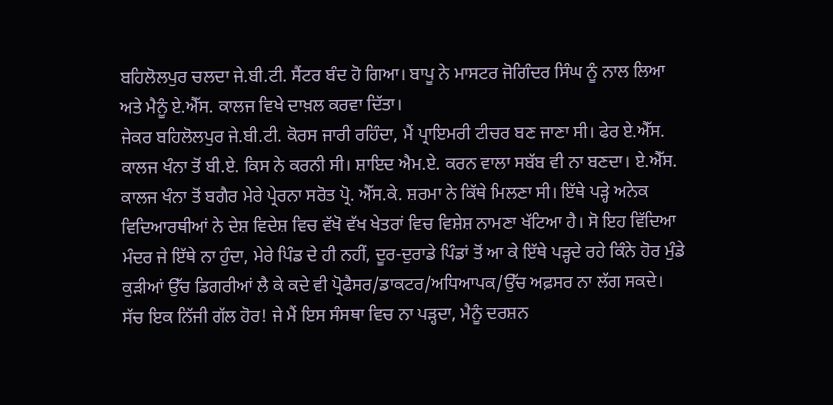ਬਹਿਲੋਲਪੁਰ ਚਲਦਾ ਜੇ.ਬੀ.ਟੀ. ਸੈਂਟਰ ਬੰਦ ਹੋ ਗਿਆ। ਬਾਪੂ ਨੇ ਮਾਸਟਰ ਜੋਗਿੰਦਰ ਸਿੰਘ ਨੂੰ ਨਾਲ ਲਿਆ ਅਤੇ ਮੈਨੂੰ ਏ.ਐੱਸ. ਕਾਲਜ ਵਿਖੇ ਦਾਖ਼ਲ ਕਰਵਾ ਦਿੱਤਾ।
ਜੇਕਰ ਬਹਿਲੋਲਪੁਰ ਜੇ.ਬੀ.ਟੀ. ਕੋਰਸ ਜਾਰੀ ਰਹਿੰਦਾ, ਮੈਂ ਪ੍ਰਾਇਮਰੀ ਟੀਚਰ ਬਣ ਜਾਣਾ ਸੀ। ਫੇਰ ਏ.ਐੱਸ. ਕਾਲਜ ਖੰਨਾ ਤੋਂ ਬੀ.ਏ. ਕਿਸ ਨੇ ਕਰਨੀ ਸੀ। ਸ਼ਾਇਦ ਐਮ.ਏ. ਕਰਨ ਵਾਲਾ ਸਬੱਬ ਵੀ ਨਾ ਬਣਦਾ। ਏ.ਐੱਸ. ਕਾਲਜ ਖੰਨਾ ਤੋਂ ਬਗੈਰ ਮੇਰੇ ਪ੍ਰੇਰਨਾ ਸਰੋਤ ਪ੍ਰੋ. ਐੱਸ.ਕੇ. ਸ਼ਰਮਾ ਨੇ ਕਿੱਥੇ ਮਿਲਣਾ ਸੀ। ਇੱਥੇ ਪੜ੍ਹੇ ਅਨੇਕ ਵਿਦਿਆਰਥੀਆਂ ਨੇ ਦੇਸ਼ ਵਿਦੇਸ਼ ਵਿਚ ਵੱਖੋ ਵੱਖ ਖੇਤਰਾਂ ਵਿਚ ਵਿਸ਼ੇਸ਼ ਨਾਮਣਾ ਖੱਟਿਆ ਹੈ। ਸੋ ਇਹ ਵਿੱਦਿਆ ਮੰਦਰ ਜੇ ਇੱਥੇ ਨਾ ਹੁੰਦਾ, ਮੇਰੇ ਪਿੰਡ ਦੇ ਹੀ ਨਹੀਂ, ਦੂਰ-ਦੁਰਾਡੇ ਪਿੰਡਾਂ ਤੋਂ ਆ ਕੇ ਇੱਥੇ ਪੜ੍ਹਦੇ ਰਹੇ ਕਿੰਨੇ ਹੋਰ ਮੁੰਡੇ ਕੁੜੀਆਂ ਉੱਚ ਡਿਗਰੀਆਂ ਲੈ ਕੇ ਕਦੇ ਵੀ ਪ੍ਰੋਫੈਸਰ/ਡਾਕਟਰ/ਅਧਿਆਪਕ/ਉੱਚ ਅਫ਼ਸਰ ਨਾ ਲੱਗ ਸਕਦੇ। ਸੱਚ ਇਕ ਨਿੱਜੀ ਗੱਲ ਹੋਰ! ਜੇ ਮੈਂ ਇਸ ਸੰਸਥਾ ਵਿਚ ਨਾ ਪੜ੍ਹਦਾ, ਮੈਨੂੰ ਦਰਸ਼ਨ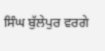ਸਿੰਘ ਬੁੱਲੇਪੁਰ ਵਰਗੇ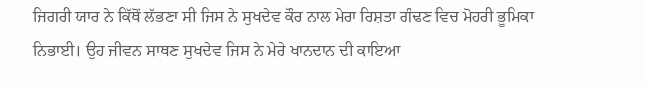ਜਿਗਰੀ ਯਾਰ ਨੇ ਕਿੱਥੋਂ ਲੱਭਣਾ ਸੀ ਜਿਸ ਨੇ ਸੁਖਦੇਵ ਕੌਰ ਨਾਲ ਮੇਰਾ ਰਿਸ਼ਤਾ ਗੰਢਣ ਵਿਚ ਮੋਹਰੀ ਭੂਮਿਕਾ ਨਿਭਾਈ। ਉਹ ਜੀਵਨ ਸਾਥਣ ਸੁਖਦੇਵ ਜਿਸ ਨੇ ਮੇਰੇ ਖਾਨਦਾਨ ਦੀ ਕਾਇਆ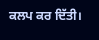ਕਲਪ ਕਰ ਦਿੱਤੀ।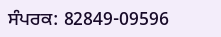ਸੰਪਰਕ: 82849-09596